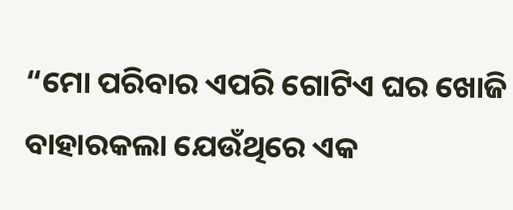“ମୋ ପରିବାର ଏପରି ଗୋଟିଏ ଘର ଖୋଜି ବାହାରକଲା ଯେଉଁଥିରେ ଏକ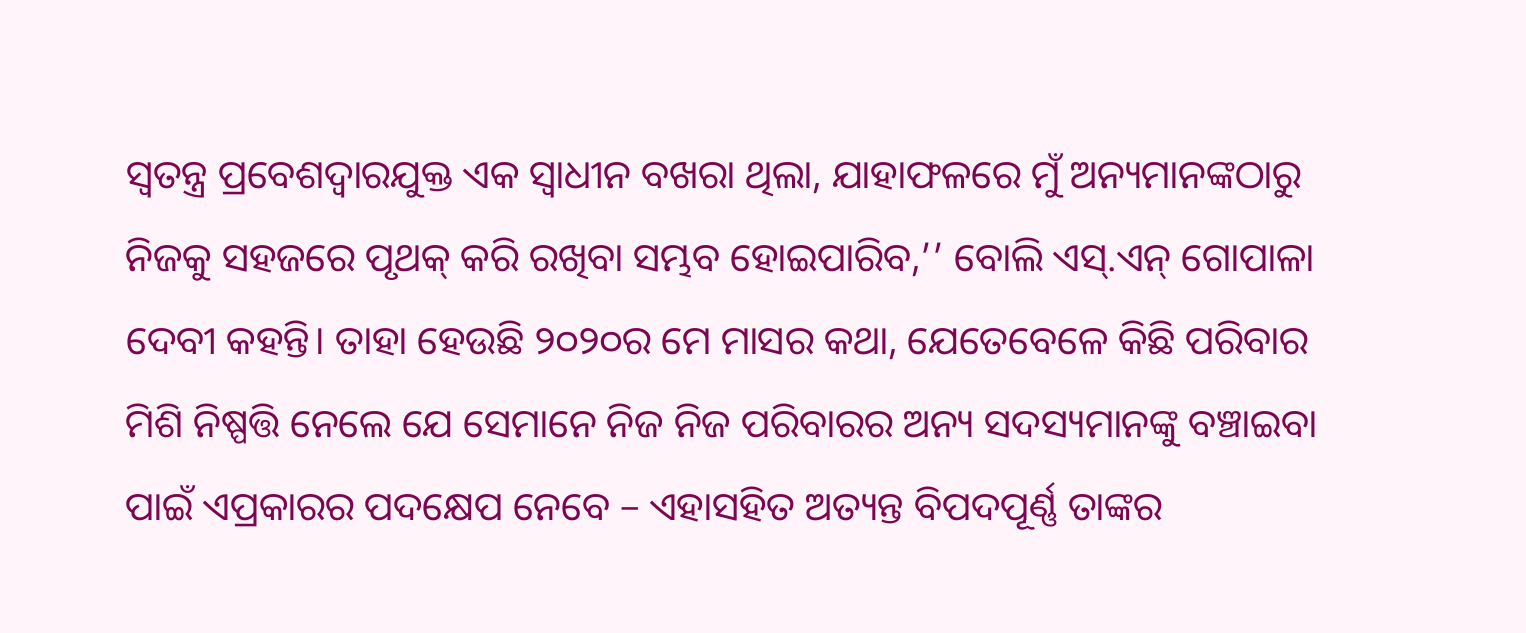ସ୍ୱତନ୍ତ୍ର ପ୍ରବେଶଦ୍ୱାରଯୁକ୍ତ ଏକ ସ୍ୱାଧୀନ ବଖରା ଥିଲା, ଯାହାଫଳରେ ମୁଁ ଅନ୍ୟମାନଙ୍କଠାରୁ ନିଜକୁ ସହଜରେ ପୃଥକ୍ କରି ରଖିବା ସମ୍ଭବ ହୋଇପାରିବ,’’ ବୋଲି ଏସ୍.ଏନ୍ ଗୋପାଳା ଦେବୀ କହନ୍ତି। ତାହା ହେଉଛି ୨୦୨୦ର ମେ ମାସର କଥା, ଯେତେବେଳେ କିଛି ପରିବାର ମିଶି ନିଷ୍ପତ୍ତି ନେଲେ ଯେ ସେମାନେ ନିଜ ନିଜ ପରିବାରର ଅନ୍ୟ ସଦସ୍ୟମାନଙ୍କୁ ବଞ୍ଚାଇବା ପାଇଁ ଏପ୍ରକାରର ପଦକ୍ଷେପ ନେବେ – ଏହାସହିତ ଅତ୍ୟନ୍ତ ବିପଦପୂର୍ଣ୍ଣ ତାଙ୍କର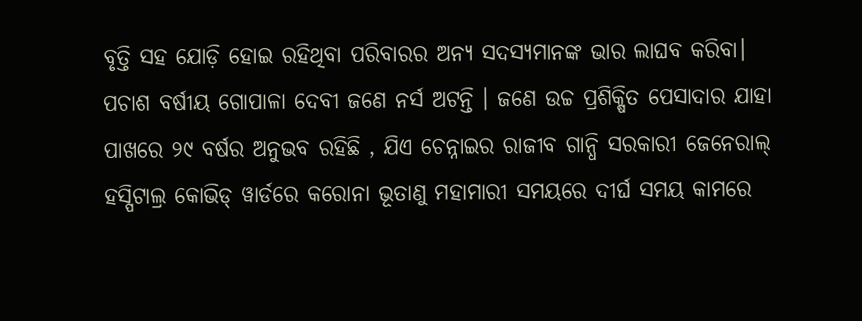ବୃତ୍ତି ସହ ଯୋଡ଼ି ହୋଇ ରହିଥିବା ପରିବାରର ଅନ୍ୟ ସଦସ୍ୟମାନଙ୍କ ଭାର ଲାଘବ କରିବା।
ପଚାଶ ବର୍ଷୀୟ ଗୋପାଳା ଦେବୀ ଜଣେ ନର୍ସ ଅଟନ୍ତି । ଜଣେ ଉଚ୍ଚ ପ୍ରଶିକ୍ଷିତ ପେସାଦାର ଯାହା ପାଖରେ ୨୯ ବର୍ଷର ଅନୁଭବ ରହିଛି , ଯିଏ ଚେନ୍ନାଇର ରାଜୀବ ଗାନ୍ଧି ସରକାରୀ ଜେନେରାଲ୍ ହସ୍ପିଟାଲ୍ର କୋଭିଡ୍ ୱାର୍ଡରେ କରୋନା ଭୂତାଣୁ ମହାମାରୀ ସମୟରେ ଦୀର୍ଘ ସମୟ କାମରେ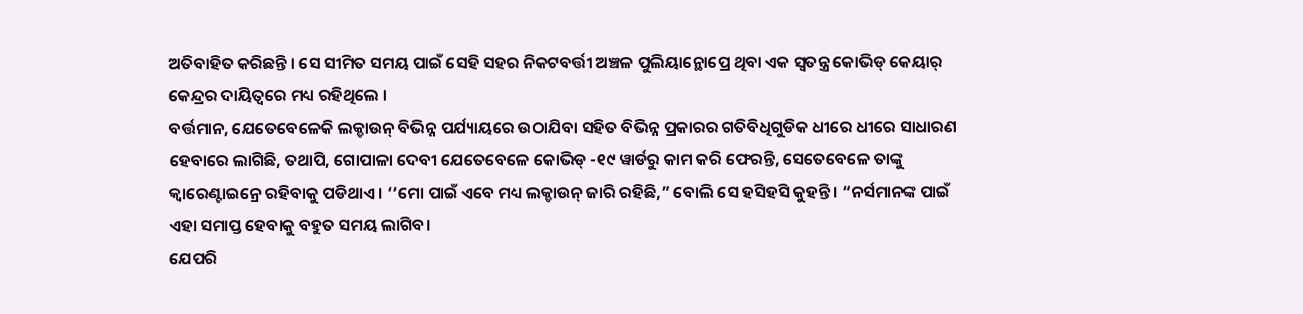ଅତିବାହିତ କରିଛନ୍ତି । ସେ ସୀମିତ ସମୟ ପାଇଁ ସେହି ସହର ନିକଟବର୍ତ୍ତୀ ଅଞ୍ଚଳ ପୁଲିୟାନ୍ଥୋପ୍ରେ ଥିବା ଏକ ସ୍ୱତନ୍ତ୍ର କୋଭିଡ୍ କେୟାର୍ କେନ୍ଦ୍ରର ଦାୟିତ୍ୱରେ ମଧ୍ୟ ରହିଥିଲେ ।
ବର୍ତ୍ତମାନ, ଯେତେବେଳେକି ଲକ୍ଡାଉନ୍ ବିଭିନ୍ନ ପର୍ଯ୍ୟାୟରେ ଉଠାଯିବା ସହିତ ବିଭିନ୍ନ ପ୍ରକାରର ଗତିବିଧିଗୁଡିକ ଧୀରେ ଧୀରେ ସାଧାରଣ ହେବାରେ ଲାଗିଛି, ତଥାପି, ଗୋପାଳା ଦେବୀ ଯେତେବେଳେ କୋଭିଡ୍ -୧୯ ୱାର୍ଡରୁ କାମ କରି ଫେରନ୍ତି, ସେତେବେଳେ ତାଙ୍କୁ କ୍ୱାରେଣ୍ଟାଇନ୍ରେ ରହିବାକୁ ପଡିଥାଏ । ‘‘ମୋ ପାଇଁ ଏବେ ମଧ୍ୟ ଲକ୍ଡାଉନ୍ ଜାରି ରହିଛି,” ବୋଲି ସେ ହସିହସି କୁହନ୍ତି । “ନର୍ସମାନଙ୍କ ପାଇଁ ଏହା ସମାପ୍ତ ହେବାକୁ ବହୁତ ସମୟ ଲାଗିବ।
ଯେପରି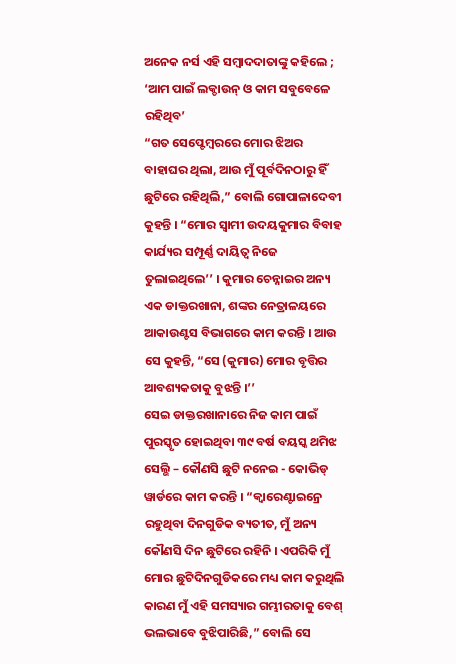ଅନେକ ନର୍ସ ଏହି ସମ୍ବାଦଦାତାଙ୍କୁ କହିଲେ ; ‘ଆମ ପାଇଁ ଲକ୍ଡାଉନ୍ ଓ କାମ ସବୁବେଳେ ରହିଥିବ’
“ଗତ ସେପ୍ଟେମ୍ବରରେ ମୋର ଝିଅର ବାହାଘର ଥିଲା, ଆଉ ମୁଁ ପୂର୍ବଦିନଠାରୁ ହିଁ ଛୁଟିରେ ରହିଥିଲି,” ବୋଲି ଗୋପାଳାଦେବୀ କୁହନ୍ତି । “ମୋର ସ୍ୱାମୀ ଉଦୟକୁମାର ବିବାହ କାର୍ଯ୍ୟର ସମ୍ପୂର୍ଣ୍ଣ ଦାୟିତ୍ୱ ନିଜେ ତୁଲାଇଥିଲେ’’ । କୁମାର ଚେନ୍ନାଇର ଅନ୍ୟ ଏକ ଡାକ୍ତରଖାନା, ଶଙ୍କର ନେତ୍ରାଳୟରେ ଆକାଉଣ୍ଟସ ବିଭାଗରେ କାମ କରନ୍ତି । ଆଉ ସେ କୁହନ୍ତି, “ସେ (କୁମାର) ମୋର ବୃତ୍ତିର ଆବଶ୍ୟକତାକୁ ବୁଝନ୍ତି ।’’
ସେଇ ଡାକ୍ତରଖାନାରେ ନିଜ କାମ ପାଇଁ ପୁରସ୍କୃତ ହୋଇଥିବା ୩୯ ବର୍ଷ ବୟସ୍କ ଥମିଝ ସେଲ୍ଭି – କୌଣସି ଛୁଟି ନନେଇ - କୋଭିଡ୍ ୱାର୍ଡରେ କାମ କରନ୍ତି । “କ୍ୱାରେଣ୍ଟାଇନ୍ରେ ରହୁଥିବା ଦିନଗୁଡିକ ବ୍ୟତୀତ, ମୁଁ ଅନ୍ୟ କୌଣସି ଦିନ ଛୁଟିରେ ରହିନି । ଏପରିକି ମୁଁ ମୋର ଛୁଟିଦିନଗୁଡିକରେ ମଧ୍ୟ କାମ କରୁଥିଲି କାରଣ ମୁଁ ଏହି ସମସ୍ୟାର ଗମ୍ଭୀରତାକୁ ବେଶ୍ ଭଲଭାବେ ବୁଝିପାରିଛି,” ବୋଲି ସେ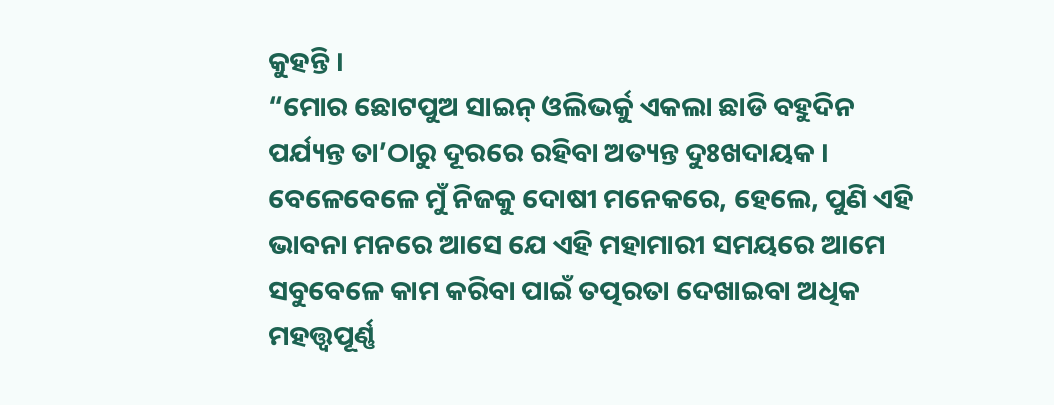କୁହନ୍ତି ।
“ମୋର ଛୋଟପୁଅ ସାଇନ୍ ଓଲିଭର୍କୁ ଏକଲା ଛାଡି ବହୁଦିନ ପର୍ଯ୍ୟନ୍ତ ତା’ଠାରୁ ଦୂରରେ ରହିବା ଅତ୍ୟନ୍ତ ଦୁଃଖଦାୟକ । ବେଳେବେଳେ ମୁଁ ନିଜକୁ ଦୋଷୀ ମନେକରେ, ହେଲେ, ପୁଣି ଏହି ଭାବନା ମନରେ ଆସେ ଯେ ଏହି ମହାମାରୀ ସମୟରେ ଆମେ ସବୁବେଳେ କାମ କରିବା ପାଇଁ ତତ୍ପରତା ଦେଖାଇବା ଅଧିକ ମହତ୍ତ୍ୱପୂର୍ଣ୍ଣ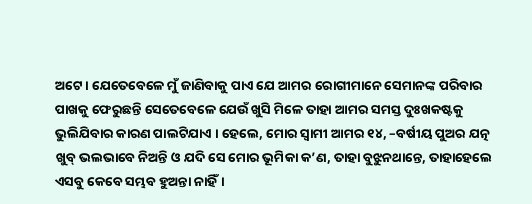ଅଟେ । ଯେତେବେଳେ ମୁଁ ଜାଣିବାକୁ ପାଏ ଯେ ଆମର ରୋଗୀମାନେ ସେମାନଙ୍କ ପରିବାର ପାଖକୁ ଫେରୁଛନ୍ତି ସେତେବେଳେ ଯେଉଁ ଖୁସି ମିଳେ ତାହା ଆମର ସମସ୍ତ ଦୁଃଖକଷ୍ଟକୁ ଭୁଲିଯିବାର କାରଣ ପାଲଟିଯାଏ । ହେଲେ, ମୋର ସ୍ୱାମୀ ଆମର ୧୪, –ବର୍ଷୀୟ ପୁଅର ଯତ୍ନ ଖୁବ୍ ଭଲଭାବେ ନିଅନ୍ତି ଓ ଯଦି ସେ ମୋର ଭୂମିକା କ’ଣ, ତାହା ବୁଝୁନଥାନ୍ତେ, ତାହାହେଲେ ଏସବୁ କେବେ ସମ୍ଭବ ହୁଅନ୍ତା ନାହିଁ।